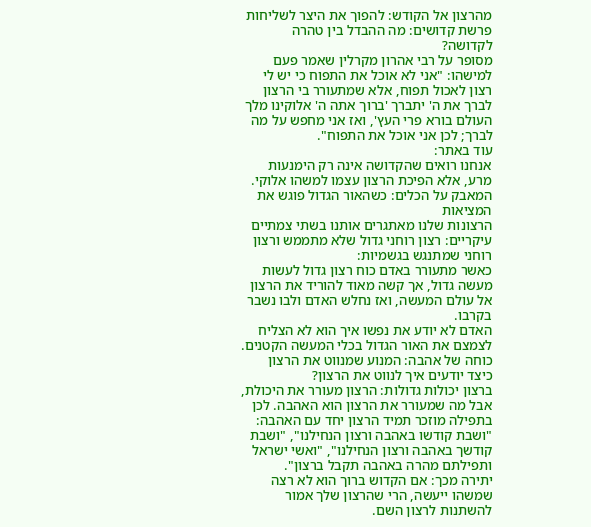מהרצון אל הקודש: להפוך את היצר לשליחות
פרשת קדושים: מה ההבדל בין טהרה לקדושה?
מסופר על רבי אהרון מקרלין שאמר פעם למישהו: "אני לא אוכל את התפוח כי יש לי רצון לאכול תפוח, אלא שמתעורר בי הרצון לברך את ה' יתברך 'ברוך אתה ה' אלוקינו מלך העולם בורא פרי העץ', ואז אני מחפש על מה לברך; לכן אני אוכל את התפוח".
עוד באתר:
אנחנו רואים שהקדושה אינה רק הימנעות מרע, אלא הפיכת הרצון עצמו למשהו אלוקי.
המאבק על הכלים: כשהאור הגדול פוגש את המציאות
הרצונות שלנו מאתגרים אותנו בשתי צמתיים עיקריים: רצון רוחני גדול שלא מתממש ורצון רוחני שמתנגש בגשמיות:
כאשר מתעורר באדם כוח רצון גדול לעשות מעשה גדול, אך קשה מאוד להוריד את הרצון אל עולם המעשה, ואז נחלש האדם ולבו נשבר בקרבו.
האדם לא יודע את נפשו איך הוא לא הצליח לצמצם את האור הגדול בכלי המעשה הקטנים.
כוחה של אהבה: המנוע שמנווט את הרצון
כיצד יודעים איך לנווט את הרצון?
ברצון יכולות גדולות: הרצון מעורר את היכולת, אבל מה שמעורר את הרצון הוא האהבה. לכן בתפילה מוזכר תמיד הרצון יחד עם האהבה:
"ושבת קודשו באהבה ורצון הנחילנו", "ושבת קודשך באהבה ורצון הנחילנו", "ואשי ישראל ותפילתם מהרה באהבה תקבל ברצון".
יתירה מכך: אם הקדוש ברוך הוא לא רצה שמשהו ייעשה, הרי שהרצון שלך אמור להשתנות לרצון השם.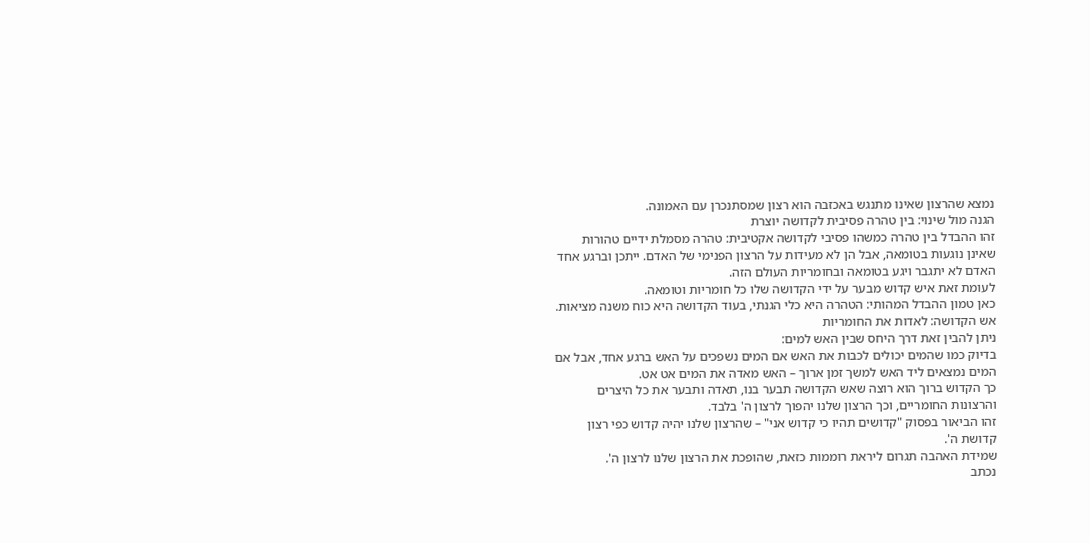נמצא שהרצון שאינו מתנגש באכזבה הוא רצון שמסתנכרן עם האמונה.
הגנה מול שינוי: בין טהרה פסיבית לקדושה יוצרת
זהו ההבדל בין טהרה כמשהו פסיבי לקדושה אקטיבית: טהרה מסמלת ידיים טהורות שאינן נוגעות בטומאה, אבל הן לא מעידות על הרצון הפנימי של האדם. ייתכן וברגע אחד האדם לא יתגבר ויגע בטומאה ובחומריות העולם הזה.
לעומת זאת איש קדוש מבער על ידי הקדושה שלו כל חומריות וטומאה.
כאן טמון ההבדל המהותי: הטהרה היא כלי הגנתי, בעוד הקדושה היא כוח משנה מציאות.
אש הקדושה: לאדות את החומריות
ניתן להבין זאת דרך היחס שבין האש למים:
בדיוק כמו שהמים יכולים לכבות את האש אם המים נשפכים על האש ברגע אחד, אבל אם המים נמצאים ליד האש למשך זמן ארוך – האש מאדה את המים אט אט.
כך הקדוש ברוך הוא רוצה שאש הקדושה תבער בנו, תאדה ותבער את כל היצרים והרצונות החומריים, וכך הרצון שלנו יהפוך לרצון ה' בלבד.
זהו הביאור בפסוק "קדושים תהיו כי קדוש אני" – שהרצון שלנו יהיה קדוש כפי רצון קדושת ה'.
שמידת האהבה תגרום ליראת רוממות כזאת, שהופכת את הרצון שלנו לרצון ה'.
נכתב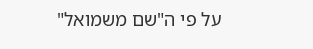על פי ה"שם משמואל"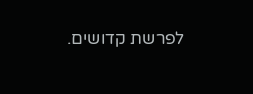לפרשת קדושים.